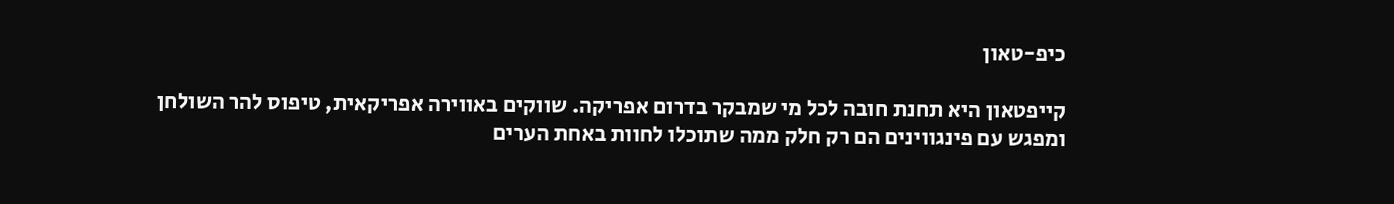כיפ-טאון

קייפטאון היא תחנת חובה לכל מי שמבקר בדרום אפריקה. שווקים באווירה אפריקאית, טיפוס להר השולחן ומפגש עם פינגווינים הם רק חלק ממה שתוכלו לחוות באחת הערים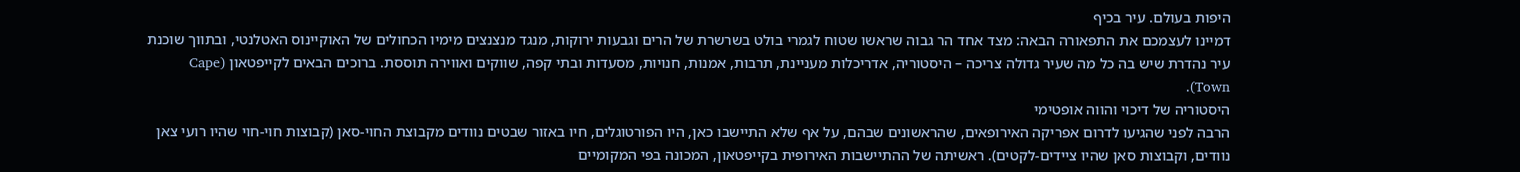היפות בעולם. עיר בכיף
דמיינו לעצמכם את התפאורה הבאה: מצד אחד הר גבוה שראשו שטוח לגמרי בולט בשרשרת של הרים וגבעות ירוקות, מנגד מנצנצים מימיו הכחולים של האוקיינוס האטלנטי, ובתווך שוכנת עיר נהדרת שיש בה כל מה שעיר גדולה צריכה – היסטוריה, אדריכלות מעניינת, תרבות, אמנות, חנויות, מסעדות ובתי קפה, שווקים ואווירה תוססת. ברוכים הבאים לקייפטאון (Cape Town).
היסטוריה של דיכוי והווה אופטימי
הרבה לפני שהגיעו לדרום אפריקה האירופאים, שהראשונים שבהם, על אף שלא התיישבו כאן, היו הפורטוגלים, חיו באזור שבטים נוודים מקבוצת החוי-סאן (קבוצות חוי-חוי שהיו רועי צאן נוודים, וקבוצות סאן שהיו ציידים-לקטים). ראשיתה של ההתיישבות האירופית בקייפטאון, המכונה בפי המקומיים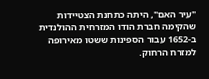"עיר האם", היתה כתחנת הצטיידות שהקימה חברת הודו המזרחית ההולנדית ב-1652 עבור הספינות ששטו מאירופה למזרח הרחוק.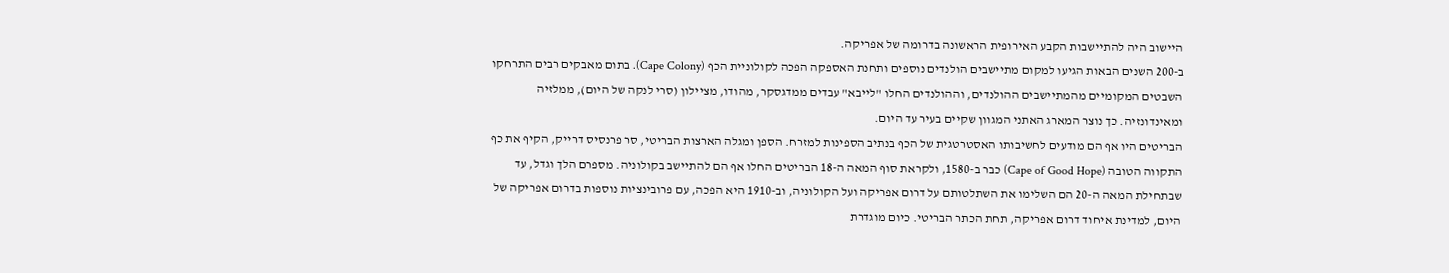היישוב היה להתיישבות הקבע האירופית הראשונה בדרומה של אפריקה.
ב-200 השנים הבאות הגיעו למקום מתיישבים הולנדים נוספים ותחנת האספקה הפכה לקולוניית הכף (Cape Colony). בתום מאבקים רבים התרחקו השבטים המקומיים מהמתיישבים ההולנדים, וההולנדים החלו "לייבא" עבדים ממדגסקר, מהודו, מציילון (סרי לנקה של היום), ממלזיה ומאינדונזיה. כך נוצר המארג האתני המגוון שקיים בעיר עד היום.
הבריטים היו אף הם מודעים לחשיבותו האסטרטגית של הכף בנתיב הספינות למזרח. הספן ומגלה הארצות הבריטי, סר פרנסיס דרייק, הקיף את כף התקווה הטובה (Cape of Good Hope) כבר ב-1580, ולקראת סוף המאה ה-18 הבריטים החלו אף הם להתיישב בקולוניה. מספרם הלך וגדל, עד שבתחילת המאה ה-20 הם השלימו את השתלטותם על דרום אפריקה ועל הקולוניה, וב-1910 היא הפכה, עם פרובינציות נוספות בדרום אפריקה של היום, למדינת איחוד דרום אפריקה, תחת הכתר הבריטי. כיום מוגדרת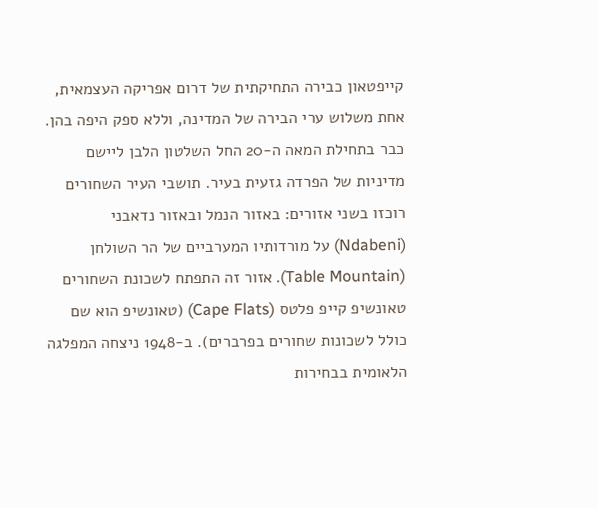קייפטאון כבירה התחיקתית של דרום אפריקה העצמאית, אחת משלוש ערי הבירה של המדינה, וללא ספק היפה בהן.
כבר בתחילת המאה ה-20 החל השלטון הלבן ליישם מדיניות של הפרדה גזעית בעיר. תושבי העיר השחורים רוכזו בשני אזורים: באזור הנמל ובאזור נדאבני (Ndabeni) על מורדותיו המערביים של הר השולחן (Table Mountain). אזור זה התפתח לשכונת השחורים טאונשיפ קייפ פלטס (Cape Flats) (טאונשיפ הוא שם כולל לשכונות שחורים בפרברים). ב-1948 ניצחה המפלגה הלאומית בבחירות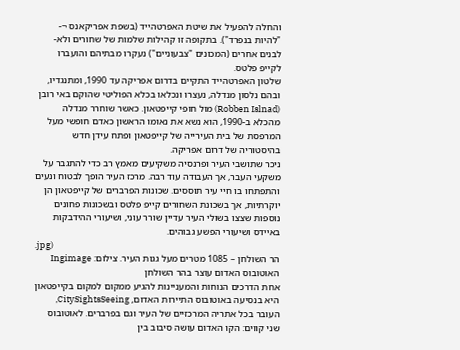והחלה להפעיל את שיטת האפרטהייד (בשפת אפריקאנס ¬- "להיות בנפרד"). בתקופה זו קהילות שלמות של שחורים ולא-לבנים אחרים (המכונים "צבעוניים") נעקרו מבתיהם והועברו לקייפ פלטס.
שלטון האפרטהייד התקיים בדרום אפריקה עד 1990, ומתנגדיו, ובהם נלסון מנדלה, נעצרו ונכלאו בכלא הפוליטי שהוקם באי רובן (Robben Islnad) מול חופי קייפטאון. כאשר שוחרר מנדלה מהכלא ב-1990, הוא נשא את נאומו הראשון כאדם חופשי מעל המרפסת של בית העירייה של קייפטאון ופתח עידן חדש בהיסטוריה של דרום אפריקה.
ניכר שתושבי העיר ופרנסיה משקיעים מאמץ רב כדי להתגבר על משקעי העבר, אך העבודה עוד רבה. מרכז העיר הופך לבטוח ונעים והתפתחו בו חיי עיר תוססים. שכונות הפרברים של קייפטאון הן יוקרתיות, אך בשכונת השחורים קייפ פלטס ובשכונות פחונים נוספות שצצו בשולי העיר עדיין שורר עוני, ושיעורי ההידבקות באיידס ושיעורי הפשע גבוהים.
.jpg)
הר השולחן – 1085 מטרים מעל גגות העיר. צילום: Ingimage
האוטובוס האדום עוצר בהר השולחן
אחת הדרכים הנוחות והמעניינות להגיע ממקום למקום בקייפטאון היא בנסיעה באוטובוס התיירות האדום, CitySightsSeeing, העובר בכל אתריה המרכזיים של העיר וגם בפרברים. לאוטובוס שני קווים: הקו האדום עושה סיבוב בין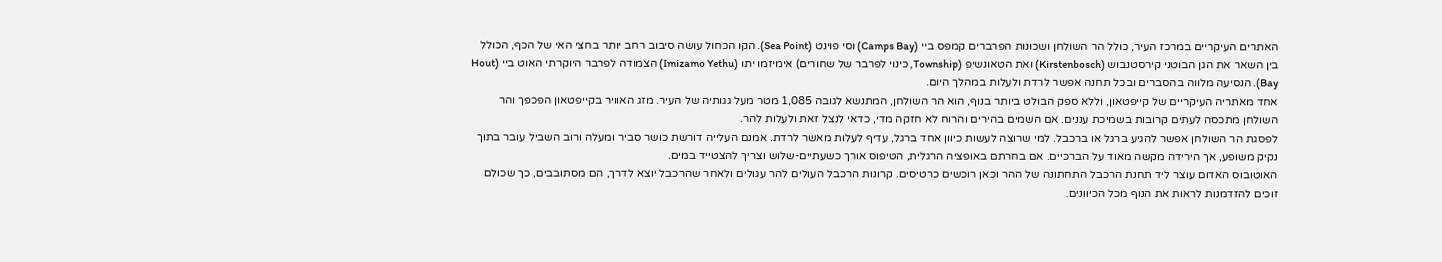האתרים העיקריים במרכז העיר, כולל הר השולחן ושכונות הפרברים קמפס ביי (Camps Bay) וסי פוינט (Sea Point). הקו הכחול עושה סיבוב רחב יותר בחצי האי של הכף, הכולל בין השאר את הגן הבוטני קירסטנבוש (Kirstenbosch) ואת הטאונשיפ (Township, כינוי לפרבר של שחורים) אימיזמו יתו (Imizamo Yethu) הצמודה לפרבר היוקרתי האוט ביי (Hout Bay). הנסיעה מלווה בהסברים ובכל תחנה אפשר לרדת ולעלות במהלך היום.
אחד מאתריה העיקריים של קייפטאון, וללא ספק הבולט ביותר בנוף, הוא הר השולחן, המתנשא לגובה 1,085 מטר מעל גגותיה של העיר. מזג האוויר בקייפטאון הפכפך והר השולחן מתכסה לעתים קרובות בשמיכת עננים. אם השמים בהירים והרוח לא חזקה מדי, כדאי לנצל זאת ולעלות להר.
לפסגת הר השולחן אפשר להגיע ברגל או ברכבל. למי שרוצה לעשות כיוון אחד ברגל, עדיף לעלות מאשר לרדת. אמנם העלייה דורשת כושר סביר ומעלה ורוב השביל עובר בתוך נקיק משופע, אך הירידה מקשה מאוד על הברכיים. אם בחרתם באופציה הרגלית, הטיפוס אורך כשעתיים-שלוש וצריך להצטייד במים.
האוטובוס האדום עוצר ליד תחנת הרכבל התחתונה של ההר וכאן רוכשים כרטיסים. קרונות הרכבל העולים להר עגולים ולאחר שהרכבל יוצא לדרך, הם מסתובבים, כך שכולם זוכים להזדמנות לראות את הנוף מכל הכיוונים.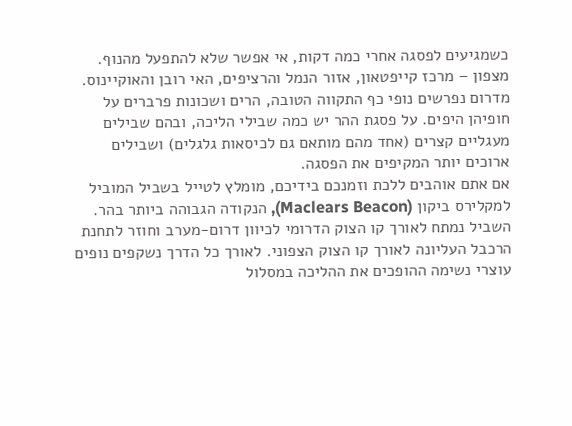כשמגיעים לפסגה אחרי כמה דקות, אי אפשר שלא להתפעל מהנוף. מצפון – מרכז קייפטאון, אזור הנמל והרציפים, האי רובן והאוקיינוס. מדרום נפרשים נופי כף התקווה הטובה, הרים ושכונות פרברים על חופיהן היפים. על פסגת ההר יש כמה שבילי הליכה, ובהם שבילים מעגליים קצרים (אחד מהם מותאם גם לכיסאות גלגלים) ושבילים ארוכים יותר המקיפים את הפסגה.
אם אתם אוהבים ללכת וזמנכם בידיכם, מומלץ לטייל בשביל המוביל למקלירס ביקון (Maclears Beacon), הנקודה הגבוהה ביותר בהר. השביל נמתח לאורך קו הצוק הדרומי לכיוון דרום-מערב וחוזר לתחנת הרכבל העליונה לאורך קו הצוק הצפוני. לאורך כל הדרך נשקפים נופים עוצרי נשימה ההופכים את ההליכה במסלול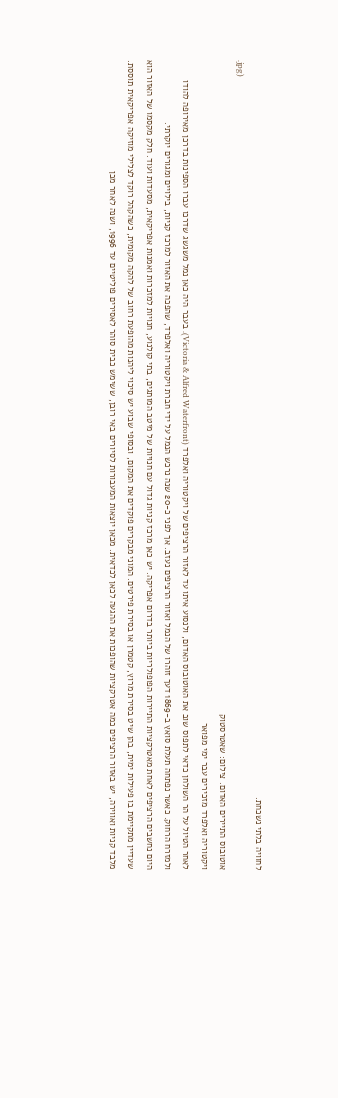לחוויה בלתי נשכחת.
.jpg)
אוטובוס התיירים האדום. צילום: שאטרסטוק
ויקטוריה ואלפרד מזכירים עבר ימי מפואר
לאחר הטיול על הר השולחן כדאי לתפוס שוב את האוטובוס האדום, ולנסוע איתו עד לאזור הרציפים של ויקטוריה ואלפרד (Victoria & Alfred Waterfront). בעבר היה כאן נמל משגשג שדרכו עברו הספינות בדרכן מאירופה להודו ולמזרח הרחוק. כאשר נפתחה תעלת סואץ ב-1869 דעך זוהרו של הנמל ואזור הרציפים נעזב. אך לפני כ-20 שנה נרכש הנמל על ידי חברת ויקטוריה ואלפרד, שהפכה את האזור למרכז קניות, בילויים ומגורים יוקרתי.
היום נחשבים הרציפים לאחת מאטרקציות התיירות הפופולריות ביותר בדרום אפריקה. יש כאן מרכז קניות גדול עם חנויות של מיטב המותגים, בתי קולנוע, חנויות למזכרות ואמנות אפריקאית, מסעדות ועוד. חלק מקסמו של האזור הוא שעדיין מתקיימת בו פעילות ימית, בהן שיט בסירת מרוץ, קטמרן או בסירת פירטים. המוני מבקרים פוקדים את המקום, ובסופי שבוע יש סיכוי ליהנות מהופעת רחוב של להקה מקומית, כשהקהל רוקד לצלילי מוזיקה אפריקאית תוססת.
מלבד קניות ואווירה, יש באזור הרציפים כמה אטרקציות שהופכות את ההגעה לכאן לכדאית. מכאן יוצאות המעבורות לסיורים באי רובן, ששימש כבית סוהר לאסירים פוליטיים עד 1996, ושנה לאחר מכן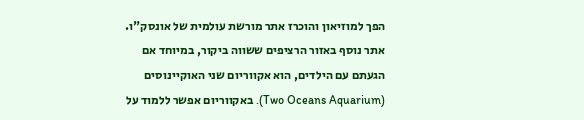הפך למוזיאון והוכרז אתר מורשת עולמית של אונסק"ו.
אתר נוסף באזור הרציפים ששווה ביקור, במיוחד אם הגעתם עם הילדים, הוא אקווריום שני האוקיינוסים (Two Oceans Aquarium). באקווריום אפשר ללמוד על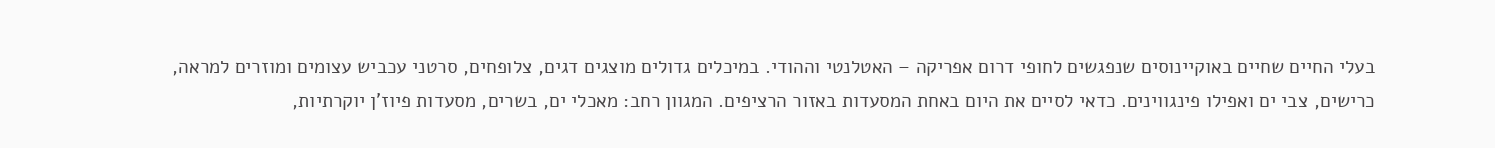בעלי החיים שחיים באוקיינוסים שנפגשים לחופי דרום אפריקה – האטלנטי וההודי. במיכלים גדולים מוצגים דגים, צלופחים, סרטני עכביש עצומים ומוזרים למראה, כרישים, צבי ים ואפילו פינגווינים. כדאי לסיים את היום באחת המסעדות באזור הרציפים. המגוון רחב: מאכלי ים, בשרים, מסעדות פיוז'ן יוקרתיות,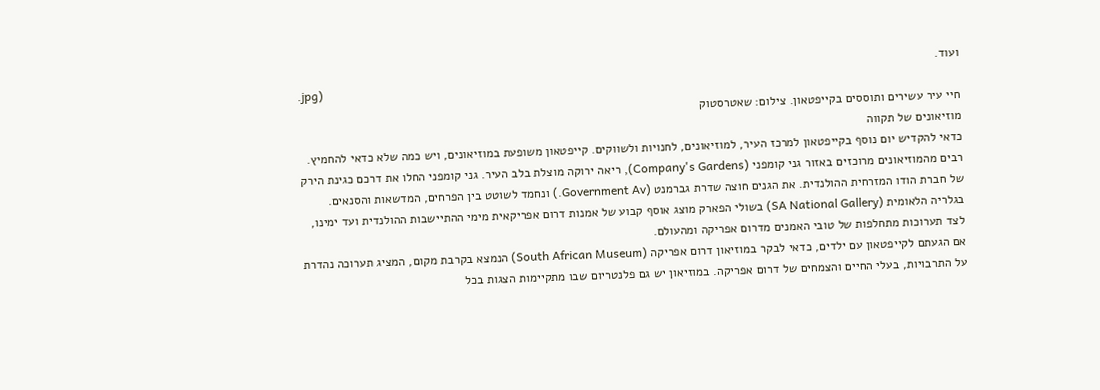ועוד.
.jpg)
חיי עיר עשירים ותוססים בקייפטאון. צילום: שאטרסטוק
מוזיאונים של תקווה
כדאי להקדיש יום נוסף בקייפטאון למרכז העיר, למוזיאונים, לחנויות ולשווקים. קייפטאון משופעת במוזיאונים, ויש כמה שלא כדאי להחמיץ. רבים מהמוזיאונים מרוכזים באזור גני קומפני (Company's Gardens), ריאה ירוקה מוצלת בלב העיר. גני קומפני החלו את דרכם כגינת הירק של חברת הודו המזרחית ההולנדית. את הגנים חוצה שדרת גברמנט (Government Av.) ונחמד לשוטט בין הפרחים, המדשאות והסנאים. בגלריה הלאומית (SA National Gallery) בשולי הפארק מוצג אוסף קבוע של אמנות דרום אפריקאית מימי ההתיישבות ההולנדית ועד ימינו, לצד תערוכות מתחלפות של טובי האמנים מדרום אפריקה ומהעולם.
אם הגעתם לקייפטאון עם ילדים, כדאי לבקר במוזיאון דרום אפריקה (South African Museum) הנמצא בקרבת מקום, המציג תערוכה נהדרת על התרבויות, בעלי החיים והצמחים של דרום אפריקה. במוזיאון יש גם פלנטריום שבו מתקיימות הצגות בכל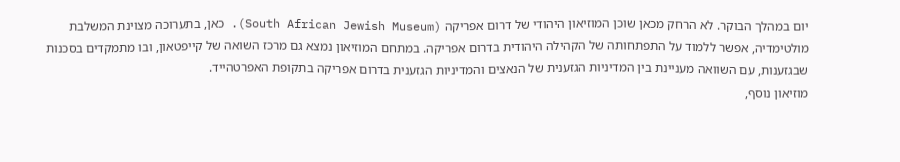יום במהלך הבוקר. לא הרחק מכאן שוכן המוזיאון היהודי של דרום אפריקה (South African Jewish Museum). כאן, בתערוכה מצוינת המשלבת מולטימדיה, אפשר ללמוד על התפתחותה של הקהילה היהודית בדרום אפריקה. במתחם המוזיאון נמצא גם מרכז השואה של קייפטאון, ובו מתמקדים בסכנות שבגזענות, עם השוואה מעניינת בין המדיניות הגזענית של הנאצים והמדיניות הגזענית בדרום אפריקה בתקופת האפרטהייד.
מוזיאון נוסף,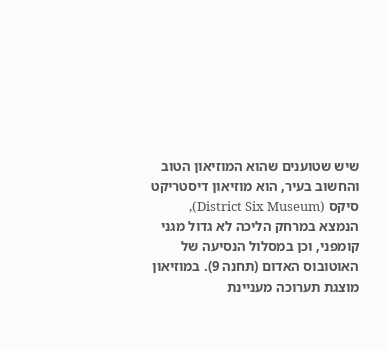שיש שטוענים שהוא המוזיאון הטוב והחשוב בעיר, הוא מוזיאון דיסטריקט סיקס (District Six Museum), הנמצא במרחק הליכה לא גדול מגני קומפני, וכן במסלול הנסיעה של האוטובוס האדום (תחנה 9). במוזיאון מוצגת תערוכה מעניינת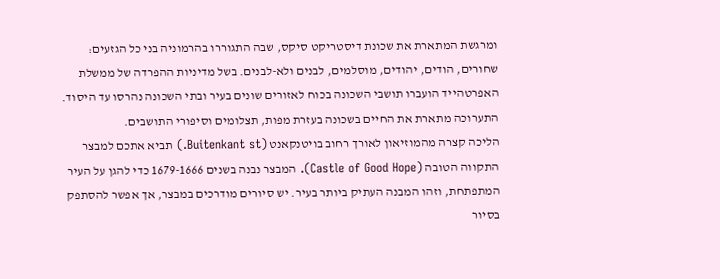ומרגשת המתארת את שכונת דיסטריקט סיקס, שבה התגוררו בהרמוניה בני כל הגזעים: שחורים, הודים, יהודים, מוסלמים, לבנים ולא-לבנים. בשל מדיניות ההפרדה של ממשלת האפרטהייד הועברו תושבי השכונה בכוח לאזורים שונים בעיר ובתי השכונה נהרסו עד היסוד. התערוכה מתארת את החיים בשכונה בעזרת מפות, תצלומים וסיפורי התושבים.
הליכה קצרה מהמוזיאון לאורך רחוב בויטנקאנט (Buitenkant st.) תביא אתכם למבצר התקווה הטובה (Castle of Good Hope). המבצר נבנה בשנים 1679-1666 כדי להגן על העיר המתפתחת, וזהו המבנה העתיק ביותר בעיר. יש סיורים מודרכים במבצר, אך אפשר להסתפק בסיור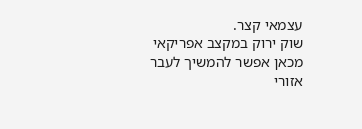עצמאי קצר.
שוק ירוק במקצב אפריקאי
מכאן אפשר להמשיך לעבר אזורי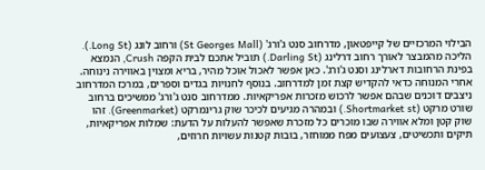הבילוי המרכזיים של קייפטאון, מדרחוב סנט ג'ורג' (St Georges Mall) ורחוב לונג (Long St.). הליכה מהמבצר לאורך רחוב דרלינג (Darling St.) תוביל אתכם לבית הקפה Crush, הנמצא בפינת הרחובות דארלינג וסנט ג'ורג'. כאן אפשר לאכול אוכל מהיר, בריא ומצוין באווירה נינוחה.
אחרי המנוחה כדאי להקדיש קצת זמן למדרחוב. בנוסף לחנויות בגדים וספרים, במרכז המדרחוב ניצבים דוכנים שבהם אפשר לרכוש מזכרות אפריקאיות. ממדרחוב סנט ג'ורג' ממשיכים ברחוב שורט מרקט (Shortmarket st.) ובמהרה מגיעים לכיכר שוק גרינמרקט (Greenmarket). זהו שוק קטן ומלא אווירה שבו מוכרים כל מזכרת שאפשר להעלות על הדעת: שמלות אפריקאיות, תיקים ותכשיטים, צעצועים מפח ממוחזר, בובות קטנות עשויות חרוזים,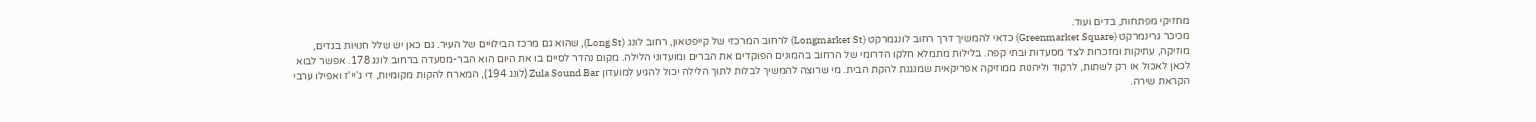מחזיקי מפתחות, בדים ועוד.
מכיכר גרינמרקט (Greenmarket Square) כדאי להמשיך דרך רחוב לונגמרקט (Longmarket St) לרחוב המרכזי של קייפטאון, רחוב לונג (Long St), שהוא גם מרכז הבילויים של העיר. גם כאן יש שלל חנויות בגדים, מוזיקה, עתיקות ומזכרות לצד מסעדות ובתי קפה. בלילות מתמלא חלקו הדרומי של הרחוב בהמונים הפוקדים את הברים ומועדוני הלילה. מקום נהדר לסיים בו את היום הוא הבר-מסעדה ברחוב לונג 178. אפשר לבוא לכאן לאכול או רק לשתות, לרקוד וליהנות ממוזיקה אפריקאית שמנגנת להקת הבית. מי שרוצה להמשיך לבלות לתוך הלילה יכול להגיע למועדון Zula Sound Bar (לונג 194), המארח להקות מקומיות, די ג'יי'ז ואפילו ערבי הקראת שירה.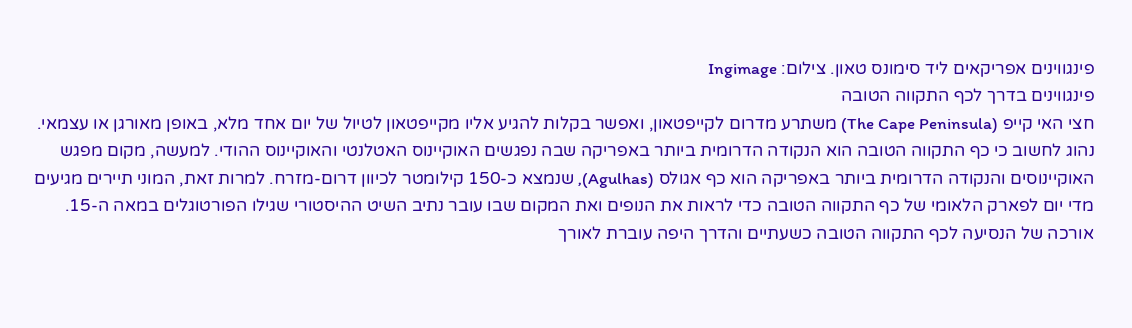פינגווינים אפריקאים ליד סימונס טאון. צילום: Ingimage
פינגווינים בדרך לכף התקווה הטובה
חצי האי קייפ (The Cape Peninsula) משתרע מדרום לקייפטאון, ואפשר בקלות להגיע אליו מקייפטאון לטיול של יום אחד מלא, באופן מאורגן או עצמאי. נהוג לחשוב כי כף התקווה הטובה הוא הנקודה הדרומית ביותר באפריקה שבה נפגשים האוקיינוס האטלנטי והאוקיינוס ההודי. למעשה, מקום מפגש האוקיינוסים והנקודה הדרומית ביותר באפריקה הוא כף אגולס (Agulhas), שנמצא כ-150 קילומטר לכיוון דרום-מזרח. למרות זאת, המוני תיירים מגיעים מדי יום לפארק הלאומי של כף התקווה הטובה כדי לראות את הנופים ואת המקום שבו עובר נתיב השיט ההיסטורי שגילו הפורטוגלים במאה ה-15.
אורכה של הנסיעה לכף התקווה הטובה כשעתיים והדרך היפה עוברת לאורך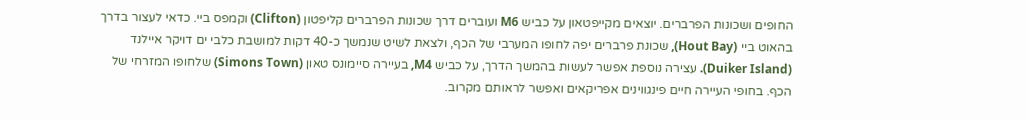החופים ושכונות הפרברים. יוצאים מקייפטאון על כביש M6 ועוברים דרך שכונות הפרברים קליפטון (Clifton) וקמפס ביי. כדאי לעצור בדרך בהאוט ביי (Hout Bay), שכונת פרברים יפה לחופו המערבי של הכף, ולצאת לשיט שנמשך כ-40 דקות למושבת כלבי ים דויקר איילנד (Duiker Island). עצירה נוספת אפשר לעשות בהמשך הדרך, על כביש M4, בעיירה סיימונס טאון (Simons Town) שלחופו המזרחי של הכף. בחופי העיירה חיים פינגווינים אפריקאים ואפשר לראותם מקרוב.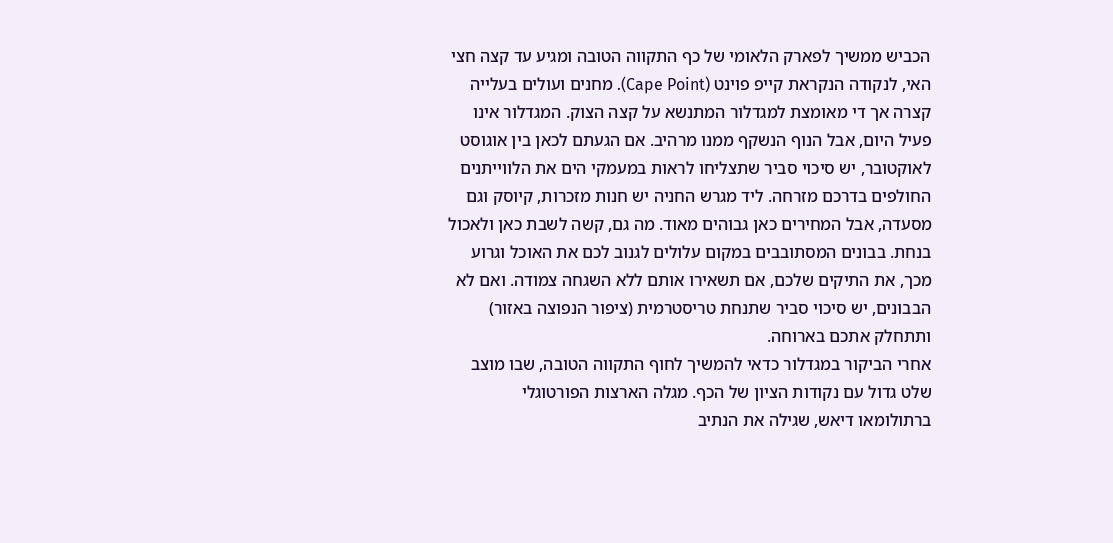הכביש ממשיך לפארק הלאומי של כף התקווה הטובה ומגיע עד קצה חצי האי, לנקודה הנקראת קייפ פוינט (Cape Point). מחנים ועולים בעלייה קצרה אך די מאומצת למגדלור המתנשא על קצה הצוק. המגדלור אינו פעיל היום, אבל הנוף הנשקף ממנו מרהיב. אם הגעתם לכאן בין אוגוסט לאוקטובר, יש סיכוי סביר שתצליחו לראות במעמקי הים את הלווייתנים החולפים בדרכם מזרחה. ליד מגרש החניה יש חנות מזכרות, קיוסק וגם מסעדה, אבל המחירים כאן גבוהים מאוד. מה גם, קשה לשבת כאן ולאכול בנחת. בבונים המסתובבים במקום עלולים לגנוב לכם את האוכל וגרוע מכך, את התיקים שלכם, אם תשאירו אותם ללא השגחה צמודה. ואם לא הבבונים, יש סיכוי סביר שתנחת טריסטרמית (ציפור הנפוצה באזור) ותתחלק אתכם בארוחה.
אחרי הביקור במגדלור כדאי להמשיך לחוף התקווה הטובה, שבו מוצב שלט גדול עם נקודות הציון של הכף. מגלה הארצות הפורטוגלי ברתולומאו דיאש, שגילה את הנתיב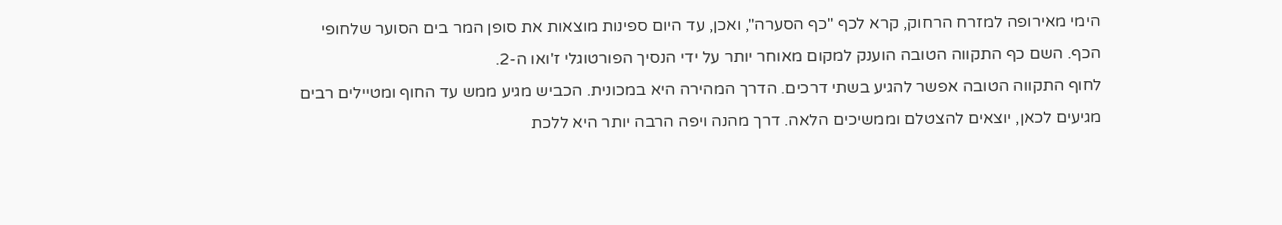הימי מאירופה למזרח הרחוק, קרא לכף "כף הסערה", ואכן, עד היום ספינות מוצאות את סופן המר בים הסוער שלחופי הכף. השם כף התקווה הטובה הוענק למקום מאוחר יותר על ידי הנסיך הפורטוגלי ז'ואו ה-2.
לחוף התקווה הטובה אפשר להגיע בשתי דרכים. הדרך המהירה היא במכונית. הכביש מגיע ממש עד החוף ומטיילים רבים מגיעים לכאן, יוצאים להצטלם וממשיכים הלאה. דרך מהנה ויפה הרבה יותר היא ללכת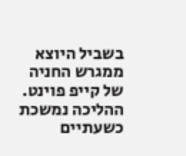בשביל היוצא ממגרש החניה של קייפ פוינט. ההליכה נמשכת כשעתיים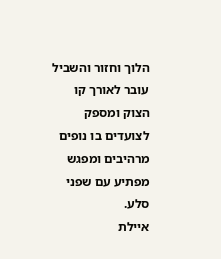הלוך וחזור והשביל עובר לאורך קו הצוק ומספק לצועדים בו נופים מרהיבים ומפגש מפתיע עם שפני סלע.
איילת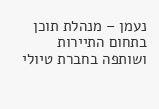נעמן – מנהלת תוכן בתחום התיירות ושותפה בחברת טיולי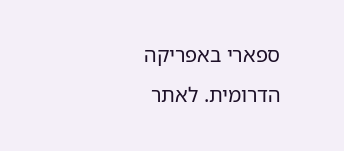ספארי באפריקה הדרומית. לאתר